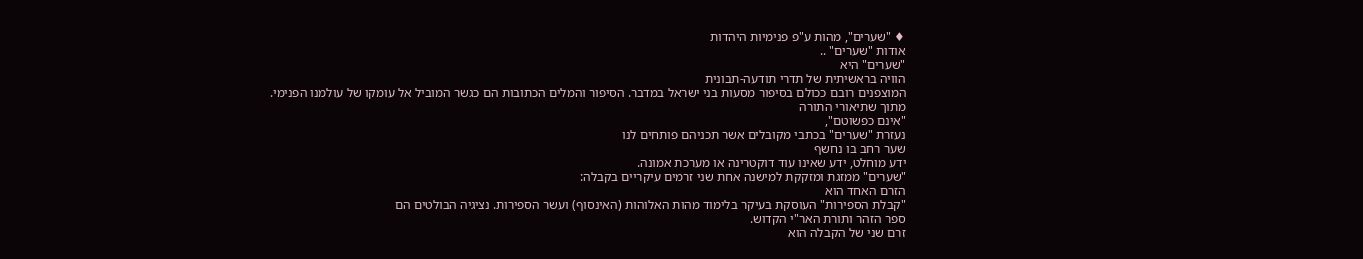♦ "שערים", מהות ע"פ פנימיות היהדות
אודות "שערים" ..
"שערים" היא
הוויה בראשיתית של תדרי תודעה-תבונית
המוצפנים רובם ככולם בסיפור מסעות בני ישראל במדבר. הסיפור והמלים הכתובות הם כגשר המוביל אל עומקו של עולמנו הפנימי.
מתוך שתיאורי התורה
"אינם כפשוטם",
נעזרת "שערים" בכתבי מקובלים אשר תכניהם פותחים לנו
שער רחב בו נחשף
ידע מוחלט, ידע שאינו עוד דוקטרינה או מערכת אמונה.
"שערים" ממזגת ומזקקת למישנה אחת שני זרמים עיקריים בקבלה:
הזרם האחד הוא
"קבלת הספירות" העוסקת בעיקר בלימוד מהות האלוהות (האינסוף) ועשר הספירות. נציגיה הבולטים הם
ספר הזהר ותורת האר"י הקדוש.
זרם שני של הקבלה הוא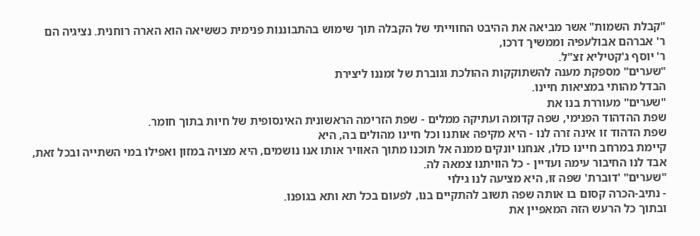"קבלת השמות" אשר מביאה את ההיבט החווייתי של הקבלה תוך שימוש בהתבוננות פנימית כששיאה הוא הארה רוחנית. נציגיה הם
ר' אברהם אבולעפיה וממשיך דרכו,
ר' יוסף ג'קטיליא זצ"ל.
"שערים" מספקת מענה להשתוקקות ההולכת וגוברת של זמננו ליצירת
הבדל מהותי במציאות חיינו.
"שערים" מעוררת בנו את
שפת ההדהוד הפנימי, שפה קדומה ועתיקה ממלים - שפת הזרימה הראשונית האינסופית של חיוּת בתוך חומר.
שפת הדהוד זו אינה זרה לנו - היא מקיפה אותנו וכל חיינו מהולים בה, היא
קיימת במרחב חיינו כולו, אנחנו יונקים ממנה אל תוכנו מתוך האוויר אותו אנו נושמים, היא מצויה במזון ואפילו במי השתייה ובכל זאת, אבד לנו החיבור עימה ועדיין - כל הוויתנו צמאה לה.
"שערים" 'דוברת' שפה זו, היא מציעה לנו גילוי
- נתיב-הכרה קסום בו אותה שפה תשוב להתקיים בנו, לפעום בכל תא ותא בגופנו.
ובתוך כל הרעש הזה המאפיין את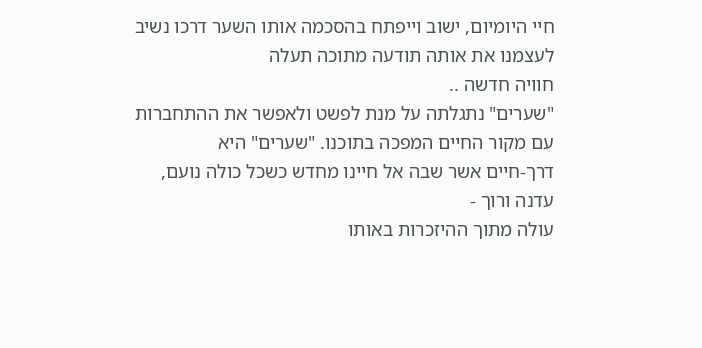חיי היומיום, ישוב וייפתח בהסכמה אותו השער דרכו נשיב לעצמנו את אותה תודעה מתוכה תעלה
חוויה חדשה ..
"שערים" נתגלתה על מנת לפשט ולאפשר את ההתחברות
עם מקור החיים המפכה בתוכנו. "שערים" היא
דרך-חיים אשר שבה אל חיינו מחדש כשכל כולה נועם, עדנה ורוך -
עולה מתוך ההיזכרות באותו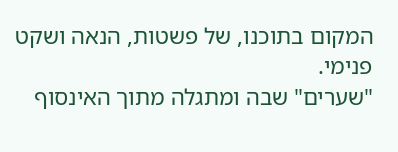המקום בתוכנו, של פשטות, הנאה ושקט פנימי.
"שערים" שבה ומתגלה מתוך האינסוף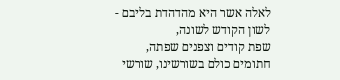לאלה אשר היא מהדהדת בליבם -
לשון הקודש לשונה,
שפת קודים וצפנים שפתה, חתומים כולם בשורשינו, שורשי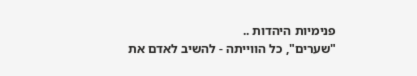פנימיות היהדות ..
"שערים", כל הווייתה - להשיב לאדם את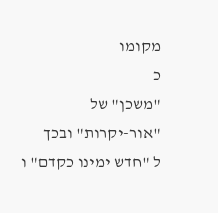מקומו
כ
"משכן" של
"אור-יקרות" ובכך
ל "חדש ימינו כקדם" ו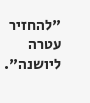"להחזיר עטרה ליושנה".